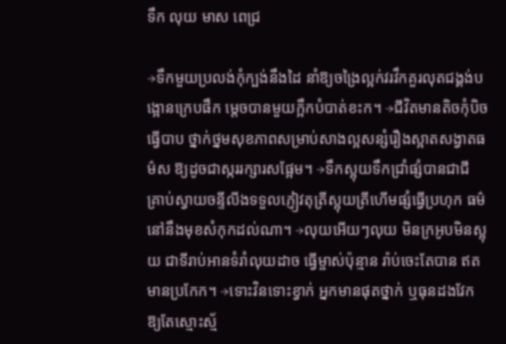ទឹក លុយ មាស ពេជ្រ

→ទឹកមួយប្រលង់កុំក្បង់នឹងដៃ នាំឱ្យចង្រៃល្អក់វរវឹកគួរលុតជង្គង់បង្អោនក្រេបផឹក មេ្ដចបានមួយក្អឹកបំបាត់ខះក។ →ជីវិតមានតិចកុំបិចធើ្វបាប ថ្នាក់ថ្នមសុខភាពសម្រាប់សាងល្អសន្សំរឿងស្អាតសង្វាតធម៌ស ឱ្យដូចជាស្កររក្សារសផ្អែម។ →ទឹកស្អុយទឹកជ្រាំផ្សំបានជាជី គ្រាប់ស្វាយចន្ទីលីងទទួលភ្ញៀវតុត្រីស្អុយត្រីហើមផ្សំធើ្វប្រហុក ធម៌នៅនឹងមុខសំកុកដល់ណា។ →លុយអើយៗលុយ មិនក្រអូបមិនស្អុយ ជាទីរាប់អានទំរាំលុយដាច ធើ្វម្ចាស់ប៉ុន្មាន រ៉ាប់ចេះតែបាន ឥតមានប្រកែក។ →ទោះវិនទោះខ្វាក់ អ្នកមានផុតថ្នាក់ ឬធុនដងវែក ឱ្យតែស្មោះស្ម័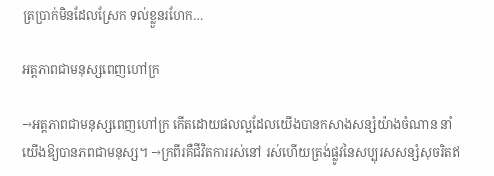ត្រប្រាក់មិនដែលស្រែក ទល់ខ្លួនរហែក…

អត្តភាពជាមនុស្សពេញហៅក្រ

→អត្តភាពជាមនុស្សពេញហៅក្រ កើតដោយផលល្អដែលយើងបានកសាងសន្សំយ៉ាងចំណាន នាំយើងឱ្យបានភពជាមនុស្ស។ →ក្រពីរគឺជីវិតការរស់នៅ រស់ហើយត្រង់ផ្លូវនៃសប្បុរសសន្សំសុចរិតឥ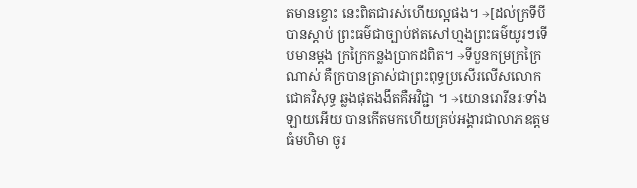តមានខ្ចោះ នេះពិតជារស់ហើយល្អផង។ →[ដល់ក្រទីបីបានស្ដាប់ ព្រះធម៌ជាច្បាប់ឥតសៅហ្មងព្រះធម៌យូរៗទើបមានម្ដង ក្រក្រៃកន្លងប្រាកដពិត។ →ទីបួនកម្រក្រក្រៃណាស់ គឺក្របានត្រាស់ជាព្រះពុទ្ធប្រសើរលើសលោកជោគវិសុទ្ធ ឆ្លងផុតងងឹតគឺអវិជ្ជា ។ →យោនរោរីនរៈទាំងឡាយអើយ បានកើតមកហើយគ្រប់អង្គារជាលាភឧត្តមធំមហិមា ចូរ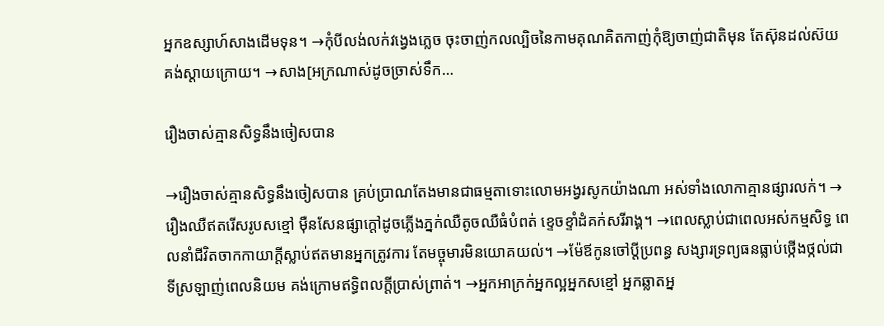អ្នកឧស្សាហ៍សាងដើមទុន។ →កុំបីលង់លក់វង្វេងភ្លេច ចុះចាញ់កលល្បិចនៃកាមគុណគិតកាញ់កុំឱ្យចាញ់ជាតិមុន តែស៊ុនដល់ស៊យគង់ស្ដាយក្រោយ។ →សាង[អក្រណាស់ដូចច្រាស់ទឹក…

រឿងចាស់គ្មានសិទ្ធនឹងចៀសបាន

→រឿងចាស់គ្មានសិទ្ធនឹងចៀសបាន គ្រប់ប្រាណតែងមានជាធម្មតាទោះលោមអង្វរសូកយ៉ាងណា អស់ទាំងលោកាគ្មានផ្សារលក់។ →រឿងឈឺឥតរើសរូបសខ្មៅ ម៉ឺនសែនផ្សាក្ដៅដូចភ្លើងភ្នក់ឈឺតូចឈឺធំបំពត់ ខ្ទេចខ្ទាំដំគក់សរីរាង្គ។ →ពេលស្លាប់ជាពេលអស់កម្មសិទ្ធ ពេលនាំជីវិតចាកកាយាក្ដីស្លាប់ឥតមានអ្នកត្រូវការ តែមច្ចុមារមិនយោគយល់។ →ម៉ែឪកូនចៅប្ដីប្រពន្ធ សង្សារទ្រព្យធនធ្លាប់ថ្កើងថ្កល់ជាទីស្រឡាញ់ពេលនិយម គង់ក្រោមឥទ្ធិពលក្ដីប្រាស់ព្រាត់។ →អ្នកអាក្រក់អ្នកល្អអ្នកសខ្មៅ អ្នកឆ្លាតអ្ន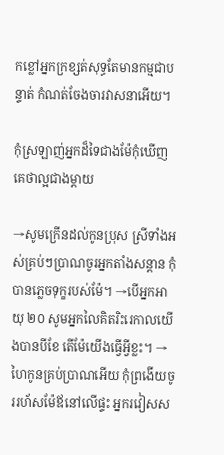កខ្លៅអ្នកក្រខ្សត់សុទ្ធតែមានកម្មជាបន្ទាត់ កំណត់ចែងចារវាសនាអើយ។

កុំស្រឡាញ់អ្នកដ៏ទៃជាងម៉ែកុំឃើញគេថាល្អជាងម្ដាយ

→សូមក្រើនដល់កូនប្រុស ស្រីទាំងអស់គ្រប់ៗប្រាណចូរអ្នកតាំងសន្ដាន កុំបានភ្លេចទុក្ខរបស់ម៉ែ។ →បើអ្នកអាយុ ២០ សូមអ្នកលៃគិតរិះរេកាលយើងបានបីខែ តើម៉ែយើងធើ្វអ្វីខ្លះ។ →ហៃកូនគ្រប់ប្រាណអើយ កុំព្រងើយចូររហ័សម៉ែឪនៅលើផ្ទះ អ្នករវៀសស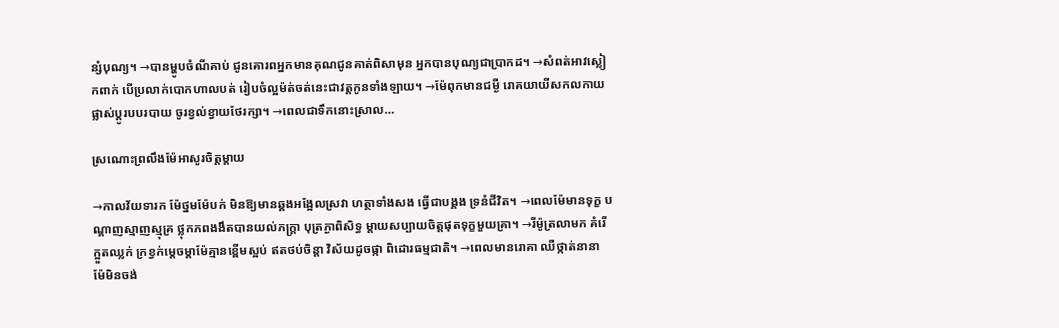ន្សំបុណ្យ។ →បានម្ហូបចំណីគាប់ ជូនគោរពអ្នកមានគុណជូនគាត់ពិសាមុន អ្នកបានបុណ្យជាប្រាកដ។ →សំពត់អាវស្លៀកពាក់ បើប្រលាក់បោកហាលបត់ រៀបចំល្អម៉ត់ចត់នេះជាវត្តកូនទាំងឡាយ។ →ម៉ែពុកមានជម្ងឺ រោគយាយីសកលកាយផ្លាស់ប្ដូរបបរបាយ ចូរខ្វល់ខ្វាយថែរក្សា។ →ពេលជាទឹកនោះស្រាល…

ស្រណោះព្រលឹងម៉ែអាសូរចិត្តម្ដាយ

→កាលវ័យទារក ម៉ែថ្នមម៉ែបក់ មិនឱ្យមានឆ្គងអង្អែលស្រវា ហត្ថាទាំងសង ធើ្វជាបង្គង ទ្រនំជីវិត។ →ពេលម៉ែមានទុក្ខ បណ្ដាញស្មាញស្មុគ្រ ថ្លុកភពងងឹតបានយល់ភក្រ្តា បុត្រភ្ងាពិសិទ្ធ ម្ដាយសប្បាយចិត្តផុតទុក្ខមួយគ្រា។ →រីម៉ូត្រលាមក គំរើក្អួតឈ្លក់ ក្រខ្វក់មេ្ដចម្ដាម៉ែគ្មានខ្ពើមស្អប់ ឥតថប់ចិន្តា វិស័យដូចផ្កា ពិដោរធម្មជាតិ។ →ពេលមានរោគា ឈឺថ្កាត់នានា ម៉ែមិនចង់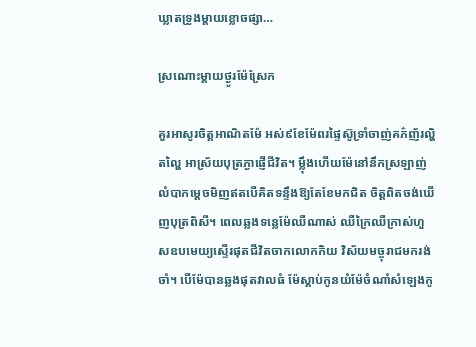ឃ្លាតទ្រូងម្ដាយខ្លោចផ្សា…

ស្រណោះម្ដាយថ្ងូរម៉ែស្រែក

គួរអាសូរចិត្តអាណិតម៉ែ អស់៩ខែម៉ែពរផ្ទៃស៊ូទ្រាំចាញ់គភ៌ញ័រល្ហិតល្ហៃ អាស្រ័យបុត្រភ្ងាផ្ញើជីវិត។ ម្ល៉ឹងហើយម៉ែនៅនឹកស្រឡាញ់ លំបាកម្ដេចមិញឥតបើគិតទន្ទឹងឱ្យតែខែមកជិត ចិត្តពិតចង់ឃើញបុត្រពិសី។ ពេលឆ្លងទន្លេម៉ែឈឺណាស់ ឈឺក្រៃឈឺក្រាស់ហួសឧបមេយ្យស្ទើរផុតជីវិតចាកលោកកិយ វិស័យមច្ចុរាជមករង់ចាំ។ បើម៉ែបានឆ្លងផុតវាលធំ ម៉ែស្ដាប់កូនយំម៉ែចំណាំសំឡេងកូ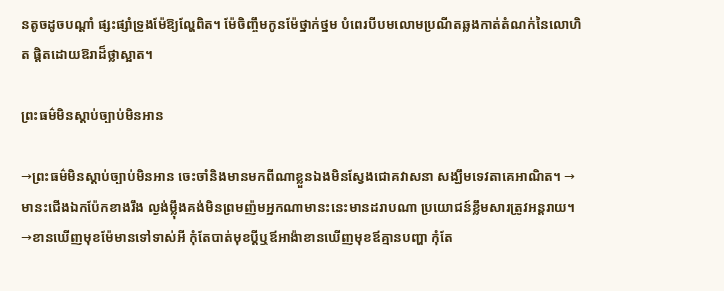នតូចដូចបណ្ដាំ ផ្សះផ្សាំទ្រូងម៉ែឱ្យល្ហែពិត។ ម៉ែចិញ្ចឹមកូនម៉ែថ្នាក់ថ្នម បំពេរបីបមលោមប្រណីតឆ្លងកាត់តំណក់នៃលោហិត ផ្តិតដោយឱរាដ៏ថ្លាស្អាត។

ព្រះធម៌មិនស្ដាប់ច្បាប់មិនអាន

→ព្រះធម៌មិនស្ដាប់ច្បាប់មិនអាន ចេះចាំនិងមានមកពីណាខ្លួនឯងមិនស្វែងជោគវាសនា សង្ឃឹមទេវតាគេអាណិត។ →មានះជើងឯកប៉ែកខាងរឹង ល្ងង់ម្ល៉ឹងគង់មិនព្រមញ៉មអ្នកណាមានះនេះមានដរាបណា ប្រយោជន៍ខ្លឹមសារត្រូវអន្តរាយ។ →ខានឃើញមុខម៉ែមានទៅទាស់អី កុំតែបាត់មុខប្ដីឬឪអាង៉ាខានឃើញមុខឪគ្មានបញ្ហា កុំតែ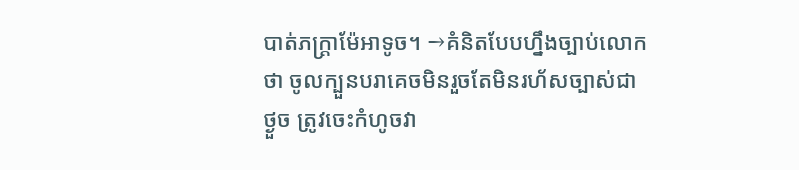បាត់ភក្រ្តាម៉ែអាទូច។ →គំនិតបែបហ្នឹងច្បាប់លោកថា ចូលក្បួនបរាគេចមិនរួចតែមិនរហ័សច្បាស់ជាថ្ងួច ត្រូវចេះកំហូចវា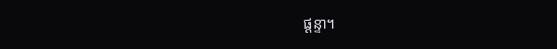ផ្ដន្ទា។